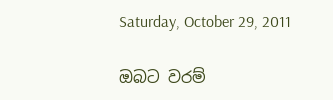Saturday, October 29, 2011

ඔබට වරම්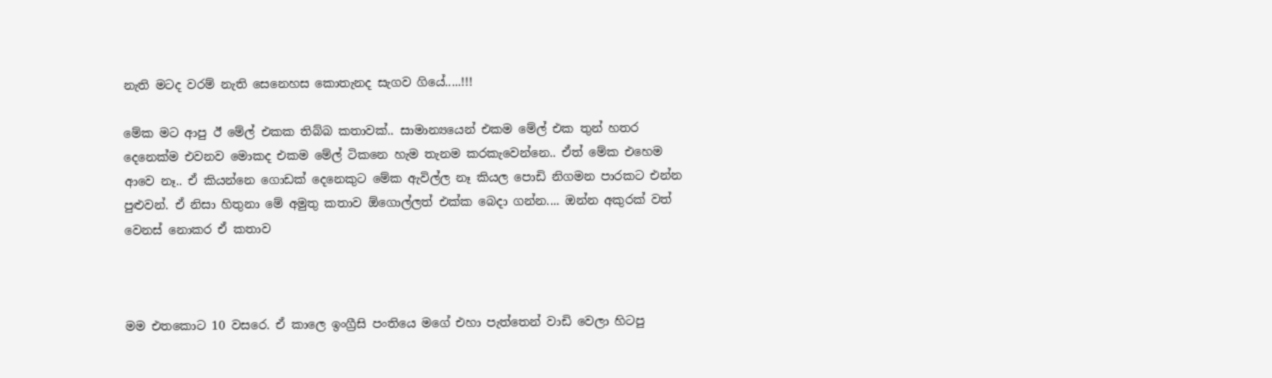නැති මටද වරම් නැති සෙනෙහස කොතැනද සැගව ගියේ.....!!!

මේක මට ආපු ඊ මේල් එකක තිබ්බ කතාවක්.. සාමාන්‍යයෙන් එකම මේල් එක තුන් හතර දෙනෙක්ම එවනව මොකද එකම මේල් ටිකනෙ හැම තැනම කරකැවෙන්නෙ.. ඒත් මේක එහෙම ආවෙ නෑ.. ඒ කියන්නෙ ගොඩක් දෙනෙකුට මේක ඇවිල්ල නෑ කියල පොඩි නිගමන පාරකට එන්න පුළුවන්. ඒ නිසා හිතුනා මේ අමුතු කතාව ඕගොල්ලත් එක්ක බෙදා ගන්න.... ඔන්න අකුරක් වත් වෙනස් නොකර ඒ කතාව



මම එතකොට 10 වසරෙ. ඒ කාලෙ ඉංග්‍රීසි පංතියෙ මගේ එහා පැත්තෙන් වාඩි වෙලා හිටපු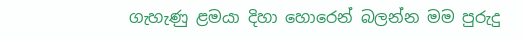ගැහැණු ළමයා දිහා හොරෙන් බලන්න මම පුරුදු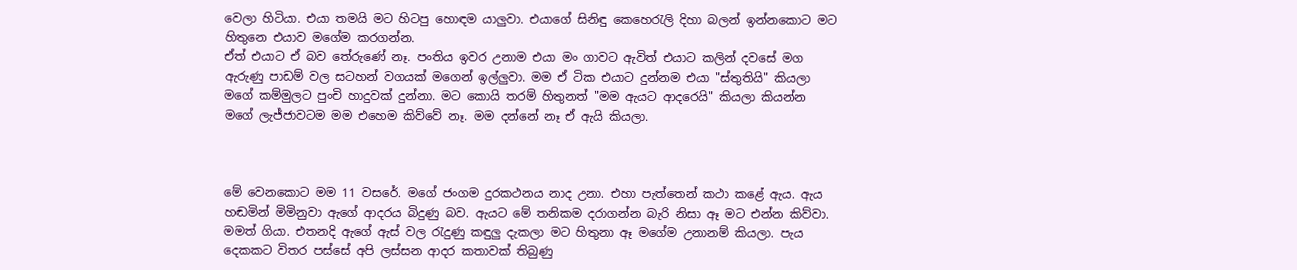වෙලා හිටියා. එයා තමයි මට හිටපු හොඳම යාලුවා. එයාගේ සිනිඳු කෙහෙරැලි දිහා බලන් ඉන්නකොට මට හිතුනෙ එයාව මගේම කරගන්න.
ඒත් එයාට ඒ බව තේරුණේ නෑ. පංතිය ඉවර උනාම එයා මං ගාවට ඇවිත් එයාට කලින් දවසේ මග ඇරුණු පාඩම් වල සටහන් වගයක් මගෙන් ඉල්ලුවා. මම ඒ ටික එයාට දුන්නම එයා "ස්තුතියි" කියලා මගේ කම්මුලට පුංචි හාදුවක් දුන්නා. මට කොයි තරම් හිතුනත් "මම ඇයට ආදරෙයි" කියලා කියන්න මගේ ලැජ්ජාවටම මම එහෙම කිව්වේ නෑ. මම දන්නේ නෑ ඒ ඇයි කියලා.



මේ වෙනකොට මම 11 වසරේ. මගේ ජංගම දුරකථනය නාද උනා. එහා පැත්තෙන් කථා කළේ ඇය. ඇය හඬමින් මිමිනුවා ඇගේ ආදරය බිදුණු බව. ඇයට මේ තනිකම දරාගන්න බැරි නිසා ඈ මට එන්න කිව්වා. මමත් ගියා. එතනදි ඇගේ ඇස් වල රැදුණු කඳුලු දැකලා මට හිතුනා ඈ මගේම උනානම් කියලා. පැය දෙකකට විතර පස්සේ අපි ලස්සන ආදර කතාවක් තිබුණු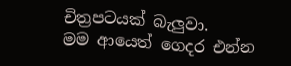චිත්‍රපටයක් බැලුවා.
මම ආයෙත් ගෙදර එන්න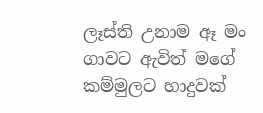ලෑස්ති උනාම ඈ මං ගාවට ඇවිත් මගේ කම්මුලට හාදුවක්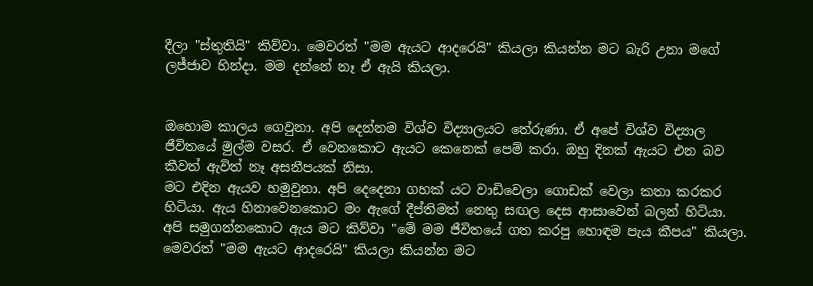දීලා "ස්තුතියි" කිව්වා. මෙවරත් "මම ඇයට ආදරෙයි" කියලා කියන්න මට බැරි උනා මගේ ලජ්ජාව හින්දා. මම දන්නේ නෑ ඒ ඇයි කියලා.


ඔහොම කාලය ගෙවුනා. අපි දෙන්නම විශ්ව විද්‍යාලයට තේරුණා. ඒ අපේ විශ්ව විද්‍යාල ජීවිතයේ මුල්ම වසර. ඒ වෙනකොට ඇයට කෙනෙක් පෙම් කරා. ඔහු දිනක් ඇයට එන බව කීවත් ඇවිත් නෑ අසනීපයක් නිසා.
මට එදින ඇයව හමුවුනා. අපි දෙදෙනා ගහක් යට වාඩිවෙලා ගොඩක් වෙලා කතා කරකර හිටියා. ඇය හිනාවෙනකොට මං ඇගේ දීප්තිමත් නෙතු සඟල දෙස ආසාවෙන් බලන් හිටියා. අපි සමුගන්නකොට ඇය මට කිව්වා "මේ මම ජීවිතයේ ගත කරපු හොඳම පැය කීපය" කියලා. මෙවරත් "මම ඇයට ආදරෙයි" කියලා කියන්න මට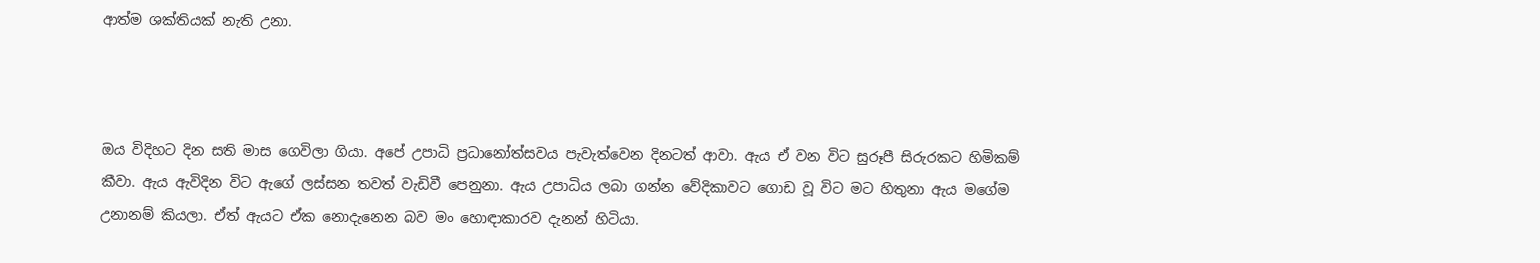ආත්ම ශක්තියක් නැති උනා.



ඔය විදිහට දින සති මාස ගෙවිලා ගියා. අපේ උපාධි ප්‍රධානෝත්සවය පැවැත්වෙන දිනටත් ආවා. ඇය ඒ වන විට සුරූපී සිරුරකට හිමිකම් කීවා. ඇය ඇවිදින විට ඇගේ ලස්සන තවත් වැඩිවී පෙනුනා. ඇය උපාධිය ලබා ගන්න වේදිකාවට ගොඩ වූ විට මට හිතුනා ඇය මගේම උනානම් කියලා. ඒත් ඇයට ඒක නොදැනෙන බව මං හොඳාකාරව දැනන් හිටියා.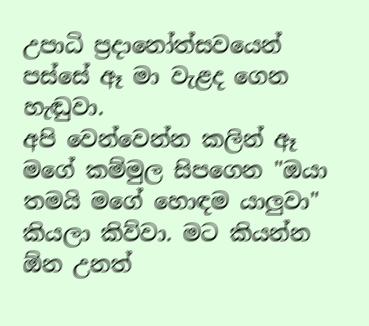උපාධි ප්‍රදානෝත්සවයෙන් පස්සේ ඈ මා වැළද ගෙන හැඬුවා.
අපි වෙන්වෙන්න කලින් ඈ මගේ කම්මුල සිපගෙන "ඔයා තමයි මගේ හොඳම යාලුවා" කියලා කිව්වා. මට කියන්න ඕන උනත්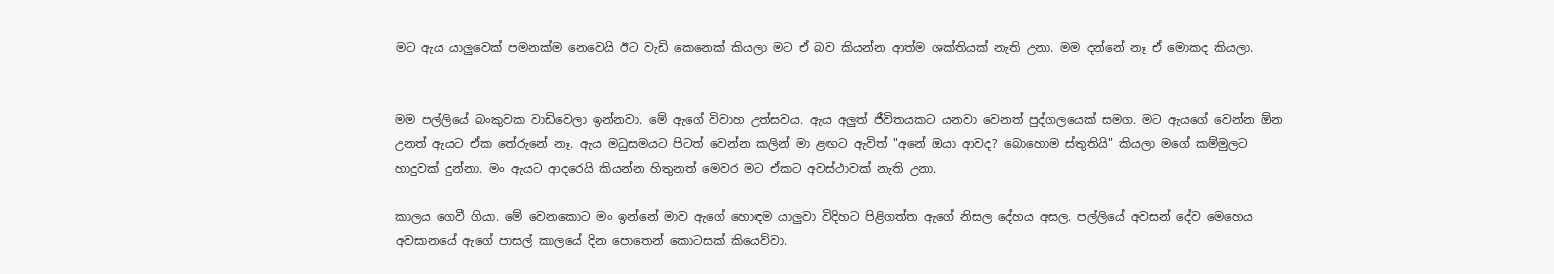මට ඇය යාලුවෙක් පමනක්ම නෙවෙයි ඊට වැඩි කෙනෙක් කියලා මට ඒ බව කියන්න ආත්ම ශක්තියක් නැති උනා. මම දන්නේ නෑ ඒ මොකද කියලා.


මම පල්ලියේ බංකුවක වාඩිවෙලා ඉන්නවා. මේ ඇගේ විවාහ උත්සවය. ඇය අලුත් ජීවිතයකට යනවා වෙනත් පුද්ගලයෙක් සමග. මට ඇයගේ වෙන්න ඕන උනත් ඇයට ඒක තේරුනේ නෑ. ඇය මධුසමයට පිටත් වෙන්න කලින් මා ළඟට ඇවිත් "අනේ ඔයා ආවද? බොහොම ස්තුතියි" කියලා මගේ කම්මුලට හාදුවක් දුන්නා. මං ඇයට ආදරෙයි කියන්න හිතුනත් මෙවර මට ඒකට අවස්ථාවක් නැති උනා.

කාලය ගෙවී ගියා. මේ වෙනකොට මං ඉන්නේ මාව ඇගේ හොඳම යාලුවා විදිහට පිළිගත්ත ඇගේ නිසල දේහය අසල. පල්ලියේ අවසන් දේව මෙහෙය අවසානයේ ඇගේ පාසල් කාලයේ දින පොතෙන් කොටසක් කියෙව්වා.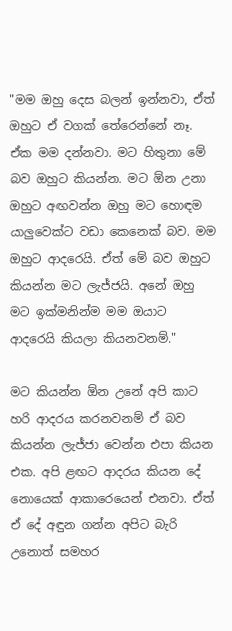"මම ඔහු දෙස බලන් ඉන්නවා, ඒත් ඔහුට ඒ වගක් තේරෙන්නේ නෑ. ඒක මම දන්නවා. මට හිතුනා මේ බව ඔහුට කියන්න. මට ඕන උනා ඔහුට අඟවන්න ඔහු මට හොඳම යාලුවෙක්ට වඩා කෙනෙක් බව. මම ඔහුට ආදරෙයි. ඒත් මේ බව ඔහුට කියන්න මට ලැජ්ජයි. අනේ ඔහු මට ඉක්මනින්ම මම ඔයාට ආදරෙයි කියලා කියනවනම්."

මට කියන්න ඕන උනේ අපි කාට හරි ආදරය කරනවනම් ඒ බව කියන්න ලැජ්ජා වෙන්න එපා කියන එක. අපි ළඟට ආදරය කියන දේ නොයෙක් ආකාරෙයෙන් එනවා. ඒත් ඒ දේ අඳුන ගන්න අපිට බැරි උනොත් සමහර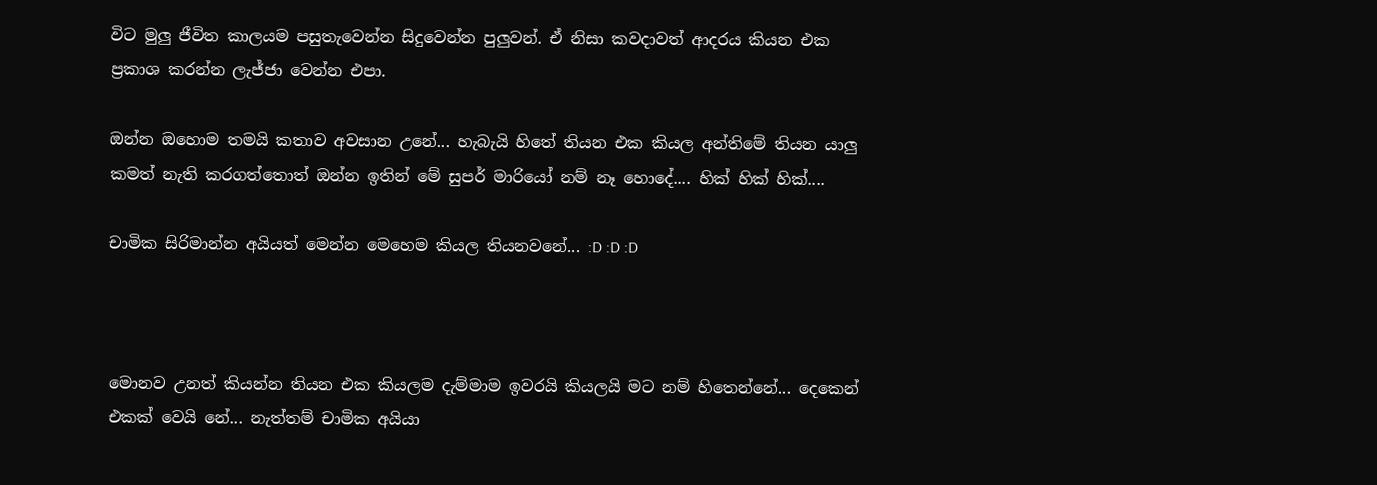විට මුලු ජීවිත කාලයම පසුතැවෙන්න සිදුවෙන්න පුලුවන්. ඒ නිසා කවදාවත් ආදරය කියන එක ප්‍රකාශ කරන්න ලැජ්ජා වෙන්න එපා.

ඔන්න ඔහොම තමයි කතාව අවසාන උනේ... හැබැයි හිතේ තියන එක කියල අන්තිමේ තියන යාලු කමත් නැති කරගත්තොත් ඔන්න ඉතින් මේ සුපර් මාරියෝ නම් නෑ හොදේ.... හික් හික් හික්....

චාමික සිරිමාන්න අයියත් මෙන්න මෙහෙම කියල තියනවනේ... :D :D :D



මොනව උනත් කියන්න තියන එක කියලම දැම්මාම ඉවරයි කියලයි මට නම් හිතෙන්නේ... දෙකෙන් එකක් වෙයි නේ... නැත්තම් චාමික අයියා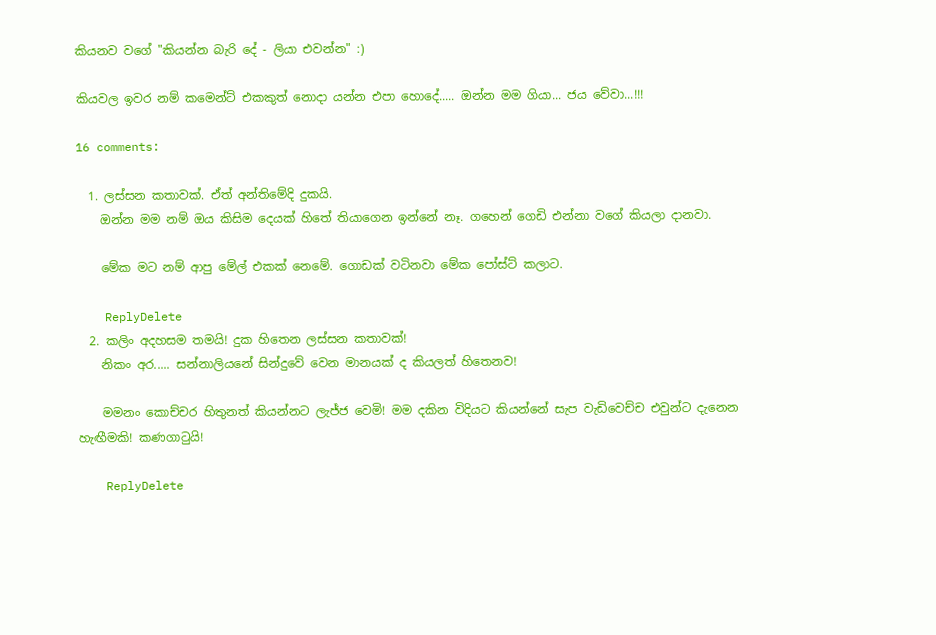කියනව වගේ "කියන්න බැරි දේ - ලියා එවන්න" :)

කියවල ඉවර නම් කමෙන්ට් එකකුත් නොදා යන්න එපා හොදේ..... ඔන්න මම ගියා... ජය වේවා...!!!

16 comments:

  1. ලස්සන කතාවක්. ඒත් අන්තිමේදි දුකයි.
    ඔන්න මම නම් ඔය කිසිම දෙයක් හිතේ තියාගෙන ඉන්නේ නෑ. ගහෙන් ගෙඩි එන්නා වගේ කියලා දානවා.

    මේක මට නම් ආපු මේල් එකක් නෙමේ. ගොඩක් වටිනවා මේක පෝස්ට් කලාට.

    ReplyDelete
  2. කලිං අදහසම තමයි! දුක හිතෙන ලස්සන කතාවක්!
    නිකං අර..... සන්නාලියනේ සින්දුවේ වෙන මානයක් ද කියලත් හිතෙනව!

    මමනං කොච්චර හිතුනත් කියන්නට ලැජ්ජ වෙමි! මම දකින විදියට කියන්නේ සැප වැඩිවෙච්ච එවුන්ට දැනෙන හැඟීමකි! කණගාටුයි!

    ReplyDelete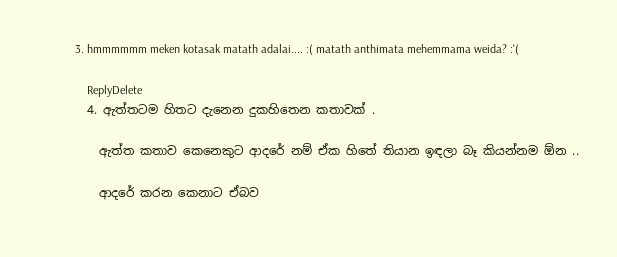3. hmmmmmm meken kotasak matath adalai.... :( matath anthimata mehemmama weida? :'(

    ReplyDelete
  4. ඇත්තටම හිතට දැනෙන දුකහිතෙන කතාවක් .

    ඇත්ත කතාව කෙනෙකුට ආදරේ නම් ඒක හිතේ තියාන ඉඳලා බෑ කියන්නම ඕන ..

    ආදරේ කරන කෙනාට ඒබව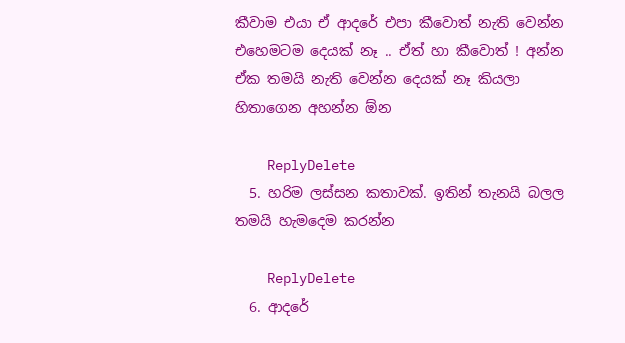කීවාම එයා ඒ ආදරේ එපා කීවොත් නැති වෙන්න එහෙමටම දෙයක් නෑ .. ඒත් හා කීවොත් ! අන්න ඒක තමයි නැති වෙන්න දෙයක් නෑ කියලා හිතාගෙන අහන්න ඕන

    ReplyDelete
  5. හරිම ලස්සන කතාවක්. ඉතින් තැනයි බලල තමයි හැමදෙම කරන්න

    ReplyDelete
  6. ආදරේ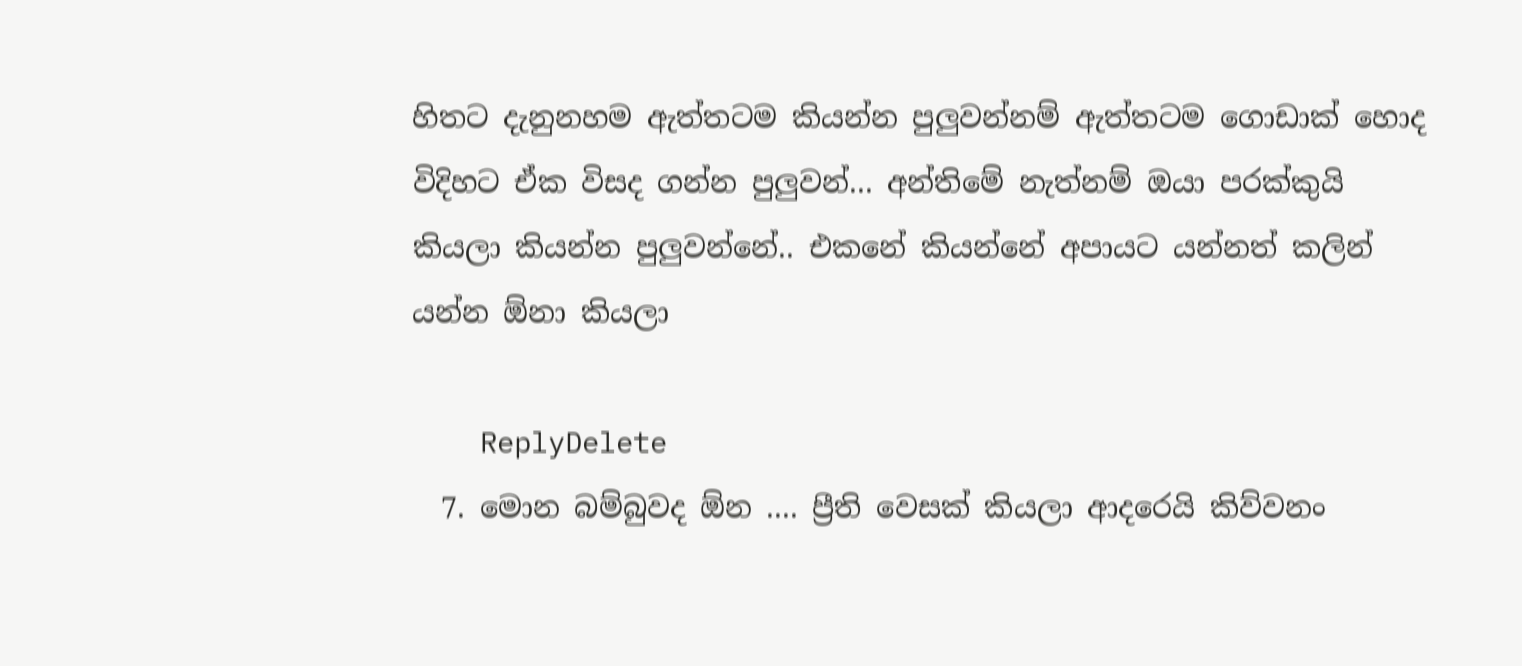හිතට දැනුනහම ඇත්තටම කියන්න පුලුවන්නම් ඇත්තටම ගොඩාක් හොද විදිහට ඒක විසද ගන්න පුලුවන්... අන්තිමේ නැත්නම් ඔයා පරක්කුයි කියලා කියන්න පුලුවන්නේ.. එකනේ කියන්නේ අපායට යන්නත් කලින් යන්න ඕනා කියලා

    ReplyDelete
  7. මොන බම්බුවද ඕන .... ප්‍රීති වෙසක් කියලා ආදරෙයි කිව්වනං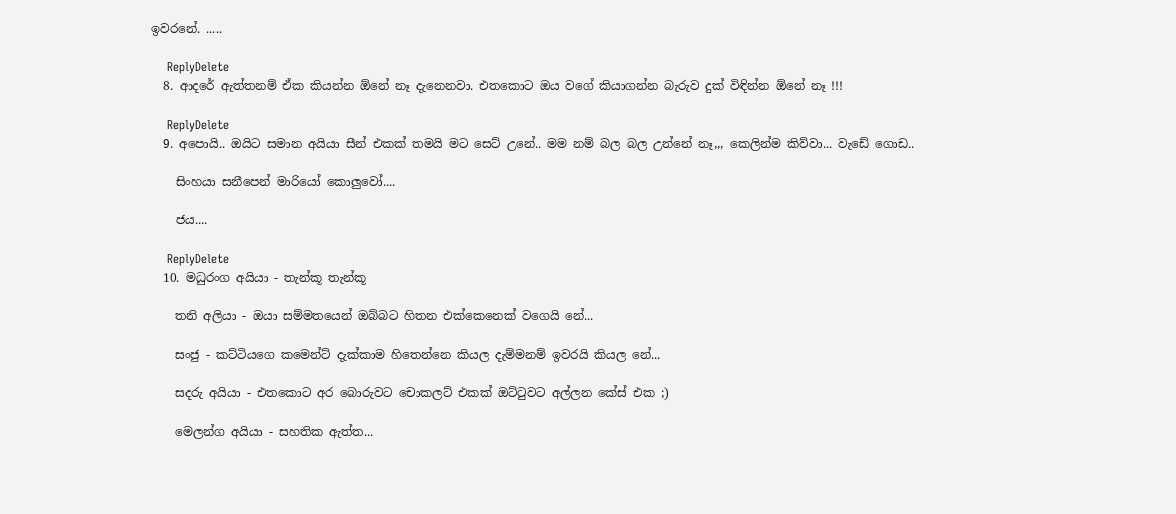ඉවරනේ. .....

    ReplyDelete
  8. ආදරේ ඇත්තනම් ඒක කියන්න ඕනේ නෑ දැනෙනවා. එතකොට ඔය වගේ කියාගන්න බැරුව දුක් විඳින්න ඕනේ නෑ !!!

    ReplyDelete
  9. අපොයි.. ඔයිට සමාන අයියා සීන් එකක් තමයි මට සෙට් උනේ.. මම නම් බල බල උන්නේ නෑ,,, කෙලින්ම කිව්වා... වැඩේ ගොඩ..

    සිංහයා සනීපෙන් මාරියෝ කොලුවෝ....

    ජය....

    ReplyDelete
  10. මධුරංග අයියා - තැන්කූ තැන්කූ

    තනි අලියා - ඔයා සම්මතයෙන් ඔබ්බට හිතන එක්කෙනෙක් වගෙයි නේ...

    සංජු - කට්ටියගෙ කමෙන්ට් දැක්කාම හිතෙන්නෙ කියල දැම්මනම් ඉවරයි කියල නේ...

    සදරු අයියා - එතකොට අර බොරුවට චොකලට් එකක් ඔට්ටුවට අල්ලන කේස් එක ;)

    මෙලන්ග අයියා - සහතික ඇත්ත...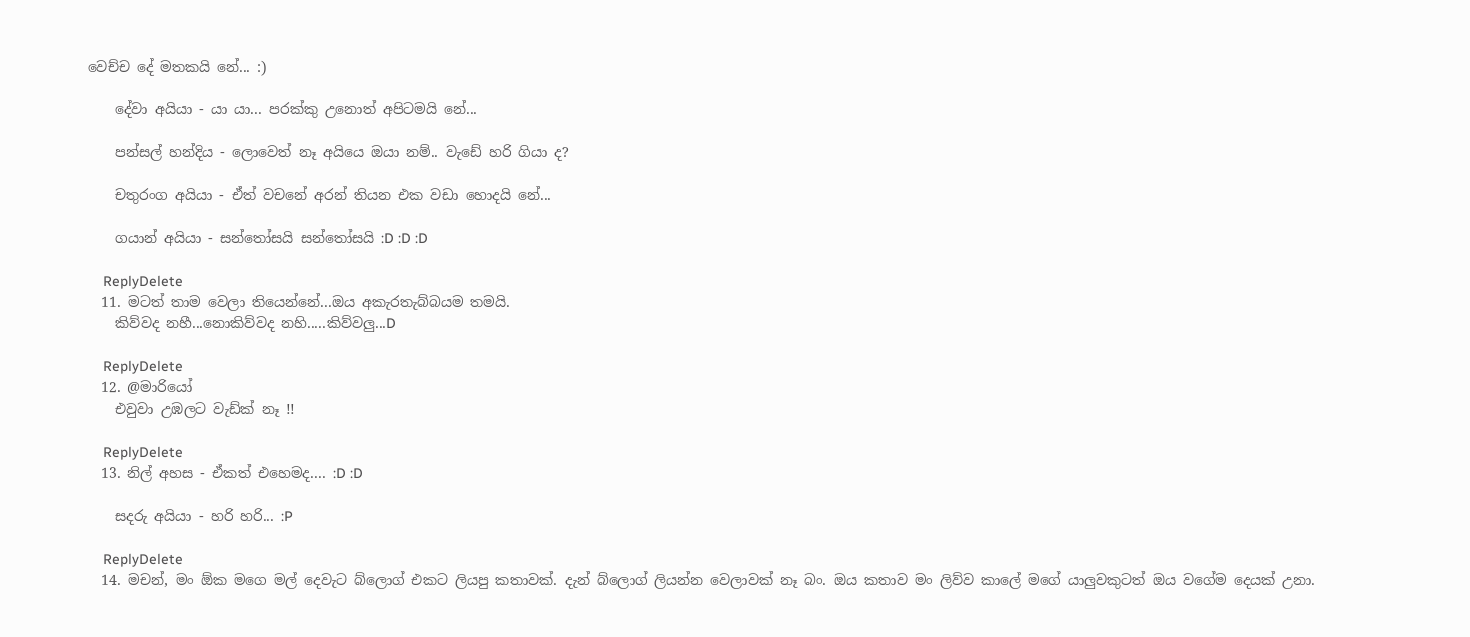වෙච්ච දේ මතකයි නේ... :)

    දේවා අයියා - යා යා... පරක්කු උනොත් අපිටමයි නේ...

    පන්සල් හන්දිය - ලොවෙත් නෑ අයියෙ ඔයා නම්.. වැඩේ හරි ගියා ද?

    චතුරංග අයියා - ඒත් වචනේ අරන් තියන එක වඩා හොදයි නේ...

    ගයාන් අයියා - සන්තෝසයි සන්තෝසයි :D :D :D

    ReplyDelete
  11. මටත් තාම වෙලා තියෙන්නේ...ඔය අකැරතැබ්බයම තමයි.
    කිව්වද නහී...නොකිව්වද නහි.....කිව්වලු...D

    ReplyDelete
  12. @මාරියෝ
    එවුවා උඹලට වැඩ්ක් නෑ !!

    ReplyDelete
  13. නිල් අහස - ඒකත් එහෙමද.... :D :D

    සදරු අයියා - හරි හරි... :P

    ReplyDelete
  14. මචන්, මං ඕක මගෙ මල් දෙවැට බ්ලොග් එකට ලියපු කතාවක්. දැන් බ්ලොග් ලියන්න වෙලාවක් නෑ බං. ඔය කතාව මං ලිව්ව කාලේ මගේ යාලුවකුටත් ඔය වගේම දෙයක් උනා.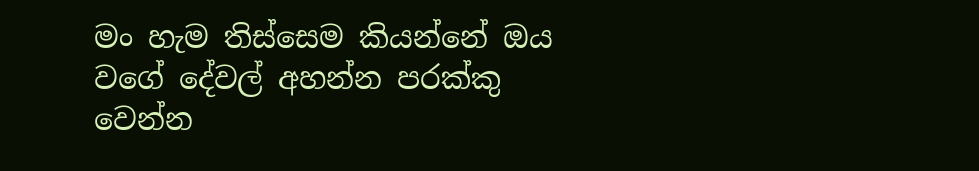මං හැම තිස්සෙම කියන්නේ ඔය වගේ දේවල් අහන්න පරක්කු වෙන්න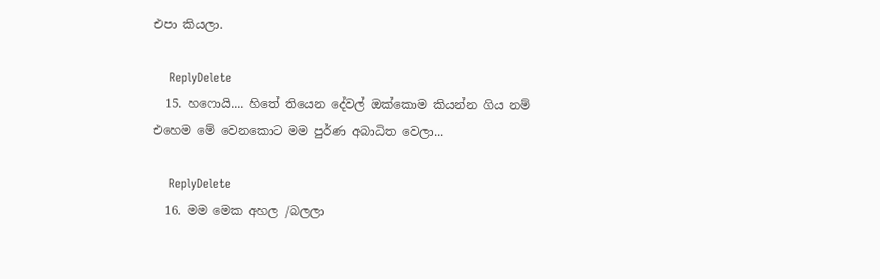එපා කියලා.

    ReplyDelete
  15. හෆොයි.... හිතේ තියෙන දේවල් ඔක්කොම කියන්න ගිය නම් එහෙම මේ වෙනකොට මම පුර්ණ අබාධිත වෙලා...

    ReplyDelete
  16. මම මෙක අහල /බලලා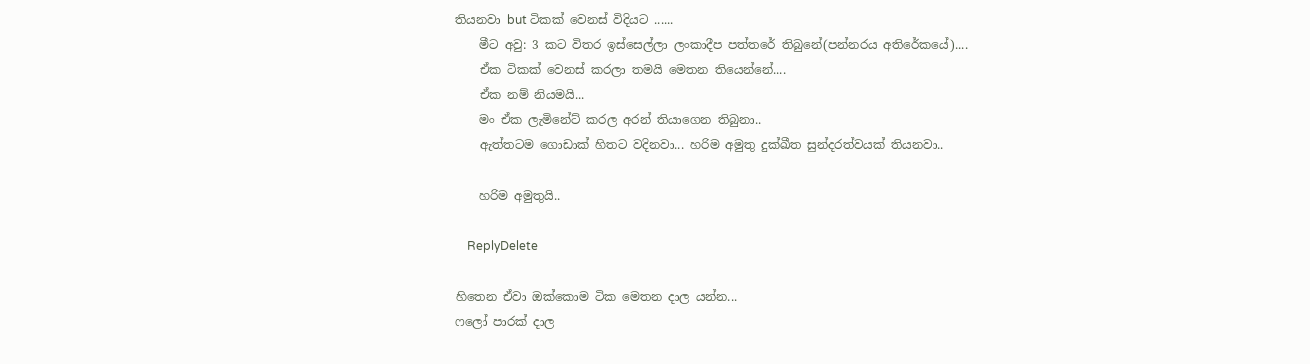තියනවා but ටිකක් වෙනස් විදියට ......
    මීට අවු: 3 කට විතර ඉස්සෙල්ලා ලංකාදීප පත්තරේ තිබුනේ(පන්නරය අතිරේකයේ)....
    ඒක ටිකක් වෙනස් කරලා තමයි මෙතන තියෙන්නේ....
    ඒක නම් නියමයි...
    මං ඒක ලැමිනේට් කරල අරන් තියාගෙන තිබුනා..
    ඇත්තටම ගොඩාක් හිතට වදිනවා... හරිම අමුතු දුක්ඛීත සුන්දරත්වයක් තියනවා..

    හරිම අමුතුයි..

    ReplyDelete

හිතෙන ඒවා ඔක්කොම ටික මෙතන දාල යන්න...
ෆලෝ පාරක් දාල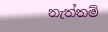නැත්තම්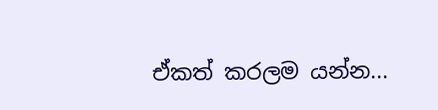ඒකත් කරලම යන්න...